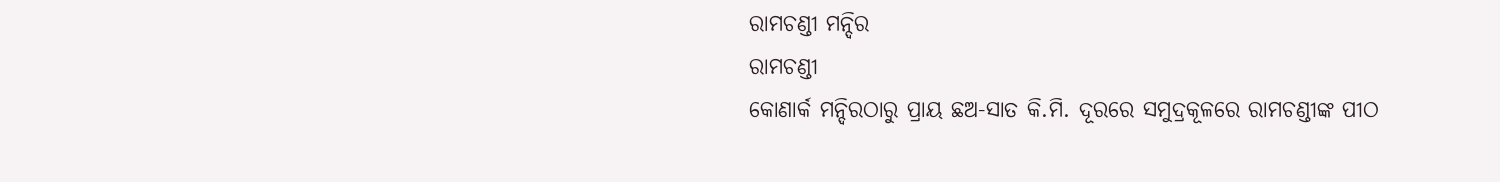ରାମଚଣ୍ଡୀ ମନ୍ଦିର
ରାମଚଣ୍ଡୀ
କୋଣାର୍କ ମନ୍ଦିରଠାରୁ ପ୍ରାୟ ଛଅ-ସାତ କି.ମି. ଦୂରରେ ସମୁଦ୍ରକୂଳରେ ରାମଚଣ୍ଡୀଙ୍କ ପୀଠ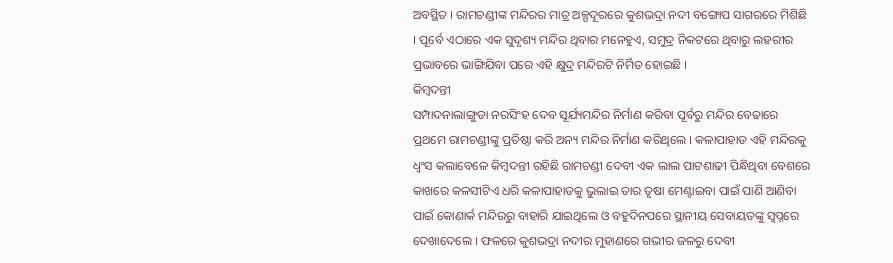ଅବସ୍ଥିତ । ରାମଚଣ୍ଡୀଙ୍କ ମନ୍ଦିରର ମାତ୍ର ଅଳ୍ପଦୂରରେ କୁଶଭଦ୍ରା ନଦୀ ବଙ୍ଗୋପ ସାଗରରେ ମିଶିଛି । ପୂର୍ବେ ଏଠାରେ ଏକ ସୁଦୃଶ୍ୟ ମନ୍ଦିର ଥିବାର ମନେହୁଏ, ସମୁଦ୍ର ନିକଟରେ ଥିବାରୁ ଲହରୀର ପ୍ରଭାବରେ ଭାଙ୍ଗିଯିବା ପରେ ଏହି କ୍ଷୁଦ୍ର ମନ୍ଦିରଟି ନିର୍ମିତ ହୋଇଛି ।
କିମ୍ବଦନ୍ତୀ
ସମ୍ପାଦନାଲାଙ୍ଗୁଡା ନରସିଂହ ଦେବ ସୂର୍ଯ୍ୟମନ୍ଦିର ନିର୍ମାଣ କରିବା ପୂର୍ବରୁ ମନ୍ଦିର ବେଢାରେ ପ୍ରଥମେ ରାମଚଣ୍ଡୀଙ୍କୁ ପ୍ରତିଷ୍ଠା କରି ଅନ୍ୟ ମନ୍ଦିର ନିର୍ମାଣ କରିଥିଲେ । କଳାପାହାଡ ଏହି ମନ୍ଦିରକୁ ଧ୍ୱଂସ କଲାବେଳେ କିମ୍ବଦନ୍ତୀ ରହିଛି ରାମଚଣ୍ଡୀ ଦେବୀ ଏକ ଲାଲ ପାଟଶାଢୀ ପିନ୍ଧିଥିବା ବେଶରେ କାଖରେ କଳସୀଟିଏ ଧରି କଳାପାହାଡକୁ ଭୁଲାଇ ତାର ତୃଷା ମେଣ୍ଟାଇବା ପାଇଁ ପାଣି ଆଣିବା ପାଇଁ କୋଣାର୍କ ମନ୍ଦିରରୁ ବାହାରି ଯାଇଥିଲେ ଓ ବହୁଦିନପରେ ସ୍ଥାନୀୟ ସେବାୟତଙ୍କୁ ସ୍ୱପ୍ନରେ ଦେଖାଦେଲେ । ଫଳରେ କୁଶଭଦ୍ରା ନଦୀର ମୁହାଣରେ ଗଭୀର ଜଳରୁ ଦେବୀ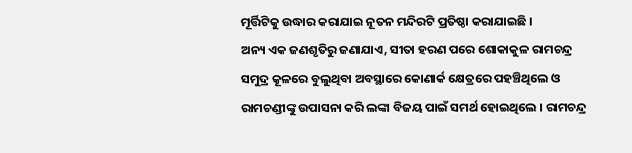ମୂର୍ତ୍ତିଟିକୁ ଉଦ୍ଧାର କରାଯାଇ ନୂତନ ମନ୍ଦିରଟି ପ୍ରତିଷ୍ଠା କରାଯାଇଛି ।
ଅନ୍ୟ ଏକ ଜଣଶୃତିରୁ ଜଣାଯାଏ, ସୀତା ହରଣ ପରେ ଶୋକାକୁଳ ରାମଚନ୍ଦ୍ର ସମୁଦ୍ର କୂଳରେ ବୁଲୁଥିବା ଅବସ୍ଥାରେ କୋଣାର୍କ କ୍ଷେତ୍ରରେ ପହଞ୍ଚିଥିଲେ ଓ ରାମଚଣ୍ଡୀଙ୍କୁ ଉପାସନା କରି ଲଙ୍କା ବିଜୟ ପାଇଁ ସମର୍ଥ ହୋଇଥିଲେ । ରାମଚନ୍ଦ୍ର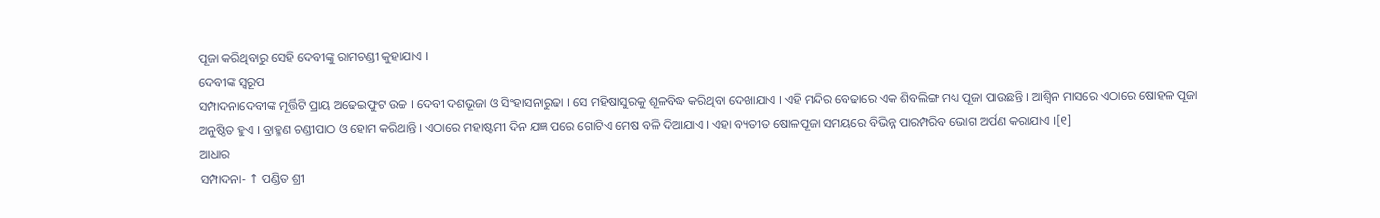ପୂଜା କରିଥିବାରୁ ସେହି ଦେବୀଙ୍କୁ ରାମଚଣ୍ଡୀ କୁହାଯାଏ ।
ଦେବୀଙ୍କ ସ୍ୱରୂପ
ସମ୍ପାଦନାଦେବୀଙ୍କ ମୂର୍ତ୍ତିଟି ପ୍ରାୟ ଅଢେଇଫୁଟ ଉଚ୍ଚ । ଦେବୀ ଦଶଭୂଜା ଓ ସିଂହାସନାରୁଢା । ସେ ମହିଷାସୁରକୁ ଶୂଳବିଦ୍ଧ କରିଥିବା ଦେଖାଯାଏ । ଏହି ମନ୍ଦିର ବେଢାରେ ଏକ ଶିବଲିଙ୍ଗ ମଧ୍ୟ ପୂଜା ପାଉଛନ୍ତି । ଆଶ୍ୱିନ ମାସରେ ଏଠାରେ ଷୋହଳ ପୂଜା ଅନୁଷ୍ଠିତ ହୁଏ । ବ୍ରାହ୍ମଣ ଚଣ୍ଡୀପାଠ ଓ ହୋମ କରିଥାନ୍ତି । ଏଠାରେ ମହାଷ୍ଟମୀ ଦିନ ଯଜ୍ଞ ପରେ ଗୋଟିଏ ମେଷ ବଳି ଦିଆଯାଏ । ଏହା ବ୍ୟତୀତ ଷୋଳପୂଜା ସମୟରେ ବିଭିନ୍ନ ପାରମ୍ପରିବ ଭୋଗ ଅର୍ପଣ କରାଯାଏ ।[୧]
ଆଧାର
ସମ୍ପାଦନା- ↑ ପଣ୍ଡିତ ଶ୍ରୀ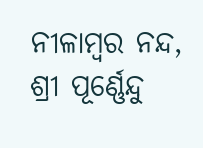ନୀଳାମ୍ବର ନନ୍ଦ, ଶ୍ରୀ ପୂର୍ଣ୍ଣେନ୍ଦୁ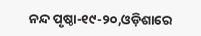ନନ୍ଦ ପୃଷ୍ଠା-୧୯-୨୦,ଓଡ଼ିଶାରେ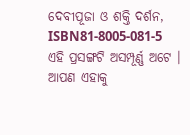ଦେବୀପୂଜା ଓ ଶକ୍ତି ଦର୍ଶନ, ISBN81-8005-081-5
ଏହି ପ୍ରସଙ୍ଗଟି ଅସମ୍ପୂର୍ଣ୍ଣ ଅଟେ । ଆପଣ ଏହାକୁ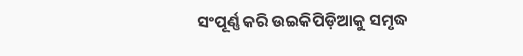ସଂପୂର୍ଣ୍ଣ କରି ଉଇକିପିଡ଼ିଆକୁ ସମୃଦ୍ଧ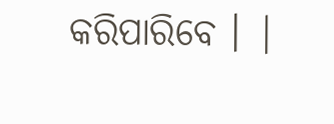କରିପାରିବେ । |